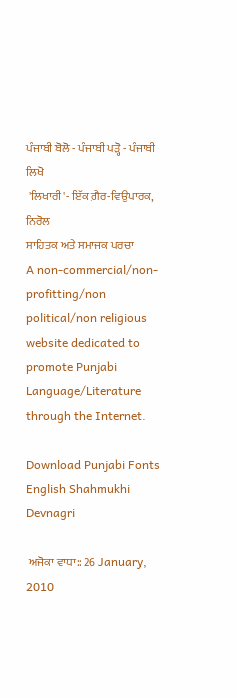ਪੰਜਾਬੀ ਬੋਲੋ - ਪੰਜਾਬੀ ਪੜ੍ਹੋ - ਪੰਜਾਬੀ ਲਿਖੋ
 'ਲਿਖਾਰੀ'- ਇੱਕ ਗ਼ੈਰ-ਵਿਉਪਾਰਕ, ਨਿਰੋਲ
ਸਾਹਿਤਕ ਅਤੇ ਸਮਾਜਕ ਪਰਚਾ
A non-commercial/non-profitting/non political/non religious website dedicated to promote Punjabi Language/Literature through the Internet.

Download Punjabi Fonts English Shahmukhi Devnagri

 ਅਜੋਕਾ ਵਾਧਾ:: 26 January, 2010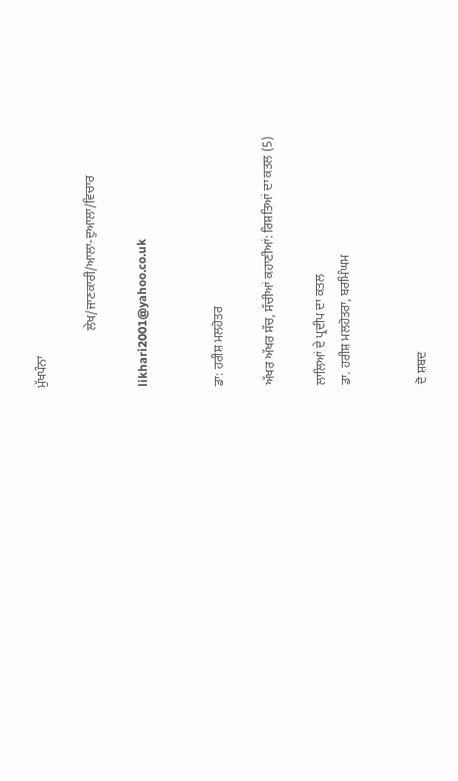ਮੁੱਖਪੰਨਾ

                  ਲੇਖ/ਜਾਣਕਾਰੀ/ਆਲਾ-ਦੁਆਲਾ/ਵਿਚਾਰ

likhari2001@yahoo.co.uk


ਡਾ: ਹਰੀਸ਼ ਮਲਹੋਤਰ

ਅੱਖਰ ਅੱਖਰ ਸੱਚ, ਸੱਚੀਆਂ ਕਹਾਣੀਆਂ: ਰਿਸ਼ਤਿਆਂ ਦਾ ਕਤਲ (5)

ਲਾਲਿਆਂ ਦੇ ਪ੍ਰਦੀਪ ਦਾ ਕਤਲ
ਡਾ. ਹਰੀਸ਼ ਮਲਹੋਤਰਾ, ਬਰਮਿੰਘਮ


ਦੋ ਸ਼ਬਦ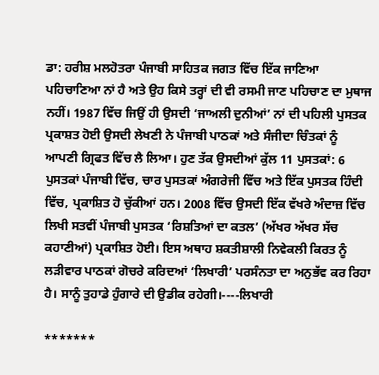ਡਾ: ਹਰੀਸ਼ ਮਲਹੋਤਰਾ ਪੰਜਾਬੀ ਸਾਹਿਤਕ ਜਗਤ ਵਿੱਚ ਇੱਕ ਜਾਣਿਆ ਪਹਿਚਾਣਿਆ ਨਾਂ ਹੈ ਅਤੇ ਉਹ ਕਿਸੇ ਤਰ੍ਹਾਂ ਦੀ ਵੀ ਰਸਮੀ ਜਾਣ ਪਹਿਚਾਣ ਦਾ ਮੁਥਾਜ ਨਹੀਂ। 1987 ਵਿੱਚ ਜਿਉਂ ਹੀ ਉਸਦੀ ‘ਜਾਅਲੀ ਦੁਨੀਆਂ’ ਨਾਂ ਦੀ ਪਹਿਲੀ ਪੁਸਤਕ ਪ੍ਰਕਾਸ਼ਤ ਹੋਈ ਉਸਦੀ ਲੇਖਣੀ ਨੇ ਪੰਜਾਬੀ ਪਾਠਕਾਂ ਅਤੇ ਸੰਜੀਦਾ ਚਿੰਤਕਾਂ ਨੂੰ ਆਪਣੀ ਗ੍ਰਿਫਤ ਵਿੱਚ ਲੈ ਲਿਆ। ਹੁਣ ਤੱਕ ਉਸਦੀਆਂ ਕੁੱਲ 11 ਪੁਸਤਕਾਂ: 6 ਪੁਸਤਕਾਂ ਪੰਜਾਬੀ ਵਿੱਚ, ਚਾਰ ਪੁਸਤਕਾਂ ਅੰਗਰੇਜੀ ਵਿੱਚ ਅਤੇ ਇੱਕ ਪੁਸਤਕ ਹਿੰਦੀ ਵਿੱਚ, ਪ੍ਰਕਾਸ਼ਿਤ ਹੋ ਚੁੱਕੀਆਂ ਹਨ। 2008 ਵਿੱਚ ਉਸਦੀ ਇੱਕ ਵੱਖਰੇ ਅੰਦਾਜ਼ ਵਿੱਚ ਲਿਖੀ ਸਤਵੀਂ ਪੰਜਾਬੀ ਪੁਸਤਕ ‘ਰਿਸ਼ਤਿਆਂ ਦਾ ਕਤਲ’ (ਅੱਖਰ ਅੱਖਰ ਸੱਚ ਕਹਾਣੀਆਂ) ਪ੍ਰਕਾਸ਼ਿਤ ਹੋਈ। ਇਸ ਅਥਾਹ ਸ਼ਕਤੀਸ਼ਾਲੀ ਨਿਵੇਕਲੀ ਕਿਰਤ ਨੂੰ ਲੜੀਵਾਰ ਪਾਠਕਾਂ ਗੋਚਰੇ ਕਰਿਦਆਂ ‘ਲਿਖਾਰੀ’ ਪਰਸੰਨਤਾ ਦਾ ਅਨੁਭੱਵ ਕਰ ਰਿਹਾ ਹੈ। ਸਾਨੂੰ ਤੁਹਾਡੇ ਹੁੰਗਾਰੇ ਦੀ ਉਡੀਕ ਰਹੇਗੀ।----ਲਿਖਾਰੀ

*******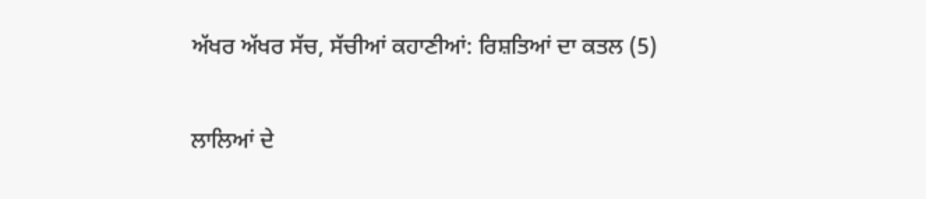ਅੱਖਰ ਅੱਖਰ ਸੱਚ, ਸੱਚੀਆਂ ਕਹਾਣੀਆਂ: ਰਿਸ਼ਤਿਆਂ ਦਾ ਕਤਲ (5)

ਲਾਲਿਆਂ ਦੇ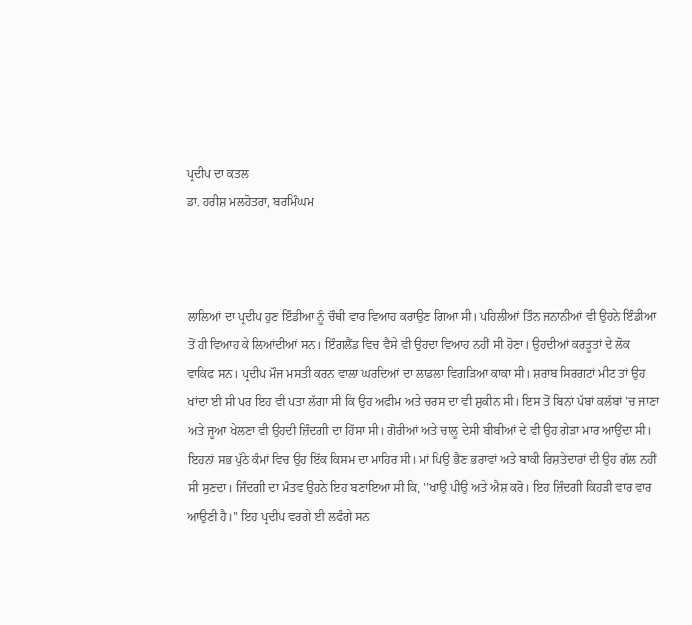ਪ੍ਰਦੀਪ ਦਾ ਕਤਲ
ਡਾ. ਹਰੀਸ਼ ਮਲਹੋਤਰਾ, ਬਰਮਿੰਘਮ



ਲਾਲਿਆਂ ਦਾ ਪ੍ਰਦੀਪ ਹੁਣ ਇੰਡੀਆ ਨੂੰ ਚੌਥੀ ਵਾਰ ਵਿਆਹ ਕਰਾਉਣ ਗਿਆ ਸੀ। ਪਹਿਲੀਆਂ ਤਿੰਨ ਜਨਾਨੀਆਂ ਵੀ ਉਹਨੇ ਇੰਡੀਆ ਤੋਂ ਹੀ ਵਿਆਹ ਕੇ ਲਿਆਂਦੀਆਂ ਸਨ। ਇੰਗਲੈਂਡ ਵਿਚ ਵੈਸੇ ਵੀ ਉਹਦਾ ਵਿਆਹ ਨਹੀਂ ਸੀ ਹੋਣਾ। ਉਹਦੀਆਂ ਕਰਤੂਤਾਂ ਦੇ ਲੋਕ ਵਾਕਿਫ ਸਨ। ਪ੍ਰਦੀਪ ਮੌਜ ਮਸਤੀ ਕਰਨ ਵਾਲਾ ਘਰਦਿਆਂ ਦਾ ਲਾਡਲਾ ਵਿਗੜਿਆ ਕਾਕਾ ਸੀ। ਸ਼ਰਾਬ ਸਿਰਗਟਾਂ ਮੀਟ ਤਾਂ ਉਹ ਖਾਂਦਾ ਈ ਸੀ ਪਰ ਇਹ ਵੀ ਪਤਾ ਲੱਗਾ ਸੀ ਕਿ ਉਹ ਅਫੀਮ ਅਤੇ ਚਰਸ ਦਾ ਵੀ ਸ਼ੁਕੀਨ ਸੀ। ਇਸ ਤੋਂ ਬਿਨਾਂ ਪੱਬਾਂ ਕਲੱਬਾਂ 'ਚ ਜਾਣਾ ਅਤੇ ਜੂਆ ਖੇਲਣਾ ਵੀ ਉਹਦੀ ਜ਼ਿੰਦਗੀ ਦਾ ਹਿੱਸਾ ਸੀ। ਗੋਰੀਆਂ ਅਤੇ ਚਾਲੂ ਦੇਸੀ ਬੀਬੀਆਂ ਦੇ ਵੀ ਉਹ ਗੇੜਾ ਮਾਰ ਆਉਂਦਾ ਸੀ। ਇਹਨਾਂ ਸਭ ਪੁੱਠੇ ਕੰਮਾਂ ਵਿਚ ਉਹ ਇੱਕ ਕਿਸਮ ਦਾ ਮਾਹਿਰ ਸੀ। ਮਾਂ ਪਿਉ ਭੈਣ ਭਰਾਵਾਂ ਅਤੇ ਬਾਕੀ ਰਿਸ਼ਤੇਦਾਰਾਂ ਦੀ ਉਹ ਗੱਲ ਨਹੀਂ ਸੀ ਸੁਣਦਾ। ਜਿੰਦਗੀ ਦਾ ਮੰਤਵ ਉਹਨੇ ਇਹ ਬਣਾਇਆ ਸੀ ਕਿ, ''ਖਾਉ ਪੀਉ ਅਤੇ ਐਸ਼ ਕਰੋ। ਇਹ ਜ਼ਿੰਦਗੀ ਕਿਹੜੀ ਵਾਰ ਵਾਰ ਆਉਣੀ ਹੈ।'' ਇਹ ਪ੍ਰਦੀਪ ਵਰਗੇ ਈ ਲਫੰਗੇ ਸਨ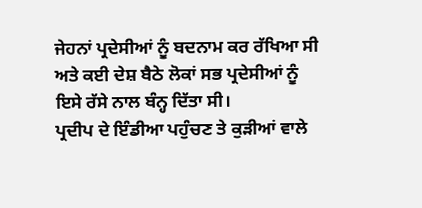ਜੇਹਨਾਂ ਪ੍ਰਦੇਸੀਆਂ ਨੂੰ ਬਦਨਾਮ ਕਰ ਰੱਖਿਆ ਸੀ ਅਤੇ ਕਈ ਦੇਸ਼ ਬੈਠੇ ਲੋਕਾਂ ਸਭ ਪ੍ਰਦੇਸੀਆਂ ਨੂੰ ਇਸੇ ਰੱਸੇ ਨਾਲ ਬੰਨ੍ਹ ਦਿੱਤਾ ਸੀ।
ਪ੍ਰਦੀਪ ਦੇ ਇੰਡੀਆ ਪਹੁੰਚਣ ਤੇ ਕੁੜੀਆਂ ਵਾਲੇ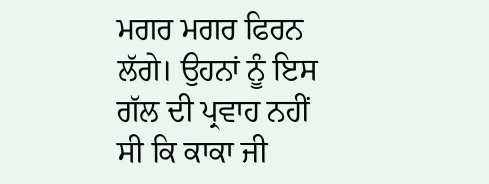ਮਗਰ ਮਗਰ ਫਿਰਨ ਲੱਗੇ। ਉਹਨਾਂ ਨੂੰ ਇਸ ਗੱਲ ਦੀ ਪ੍ਰਵਾਹ ਨਹੀਂ ਸੀ ਕਿ ਕਾਕਾ ਜੀ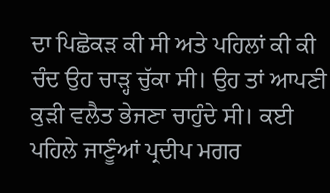ਦਾ ਪਿਛੋਕੜ ਕੀ ਸੀ ਅਤੇ ਪਹਿਲਾਂ ਕੀ ਕੀ ਚੰਦ ਉਹ ਚਾੜ੍ਹ ਚੁੱਕਾ ਸੀ। ਉਹ ਤਾਂ ਆਪਣੀ ਕੁੜੀ ਵਲੈਤ ਭੇਜਣਾ ਚਾਹੁੰਦੇ ਸੀ। ਕਈ ਪਹਿਲੇ ਜਾਣੂੰਆਂ ਪ੍ਰਦੀਪ ਮਗਰ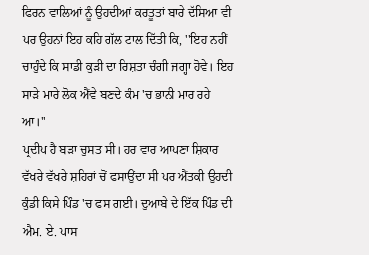ਫਿਰਨ ਵਾਲਿਆਂ ਨੂੰ ਉਹਦੀਆਂ ਕਰਤੂਤਾਂ ਬਾਰੇ ਦੱਸਿਆ ਵੀ ਪਰ ਉਹਨਾਂ ਇਹ ਕਹਿ ਗੱਲ ਟਾਲ ਦਿੱਤੀ ਕਿ, ''ਇਹ ਨਹੀਂ ਚਾਹੁੰਦੇ ਕਿ ਸਾਡੀ ਕੁੜੀ ਦਾ ਰਿਸ਼ਤਾ ਚੰਗੀ ਜਗ੍ਹਾ ਹੋਵੇ। ਇਹ ਸਾੜੇ ਮਾਰੇ ਲੋਕ ਐਂਵੇ ਬਣਦੇ ਕੰਮ 'ਚ ਭਾਨੀ ਮਾਰ ਰਹੇ ਆ।''
ਪ੍ਰਦੀਪ ਹੈ ਬੜਾ ਚੁਸਤ ਸੀ। ਹਰ ਵਾਰ ਆਪਣਾ ਸ਼ਿਕਾਰ ਵੱਖਰੇ ਵੱਖਰੇ ਸ਼ਹਿਰਾਂ ਚੋਂ ਫਸਾਉਂਦਾ ਸੀ ਪਰ ਐਂਤਕੀ ਉਹਦੀ ਕੁੰਡੀ ਕਿਸੇ ਪਿੰਡ 'ਚ ਫਸ ਗਈ। ਦੁਆਬੇ ਦੇ ਇੱਕ ਪਿੰਡ ਦੀ ਐਮ. ਏ. ਪਾਸ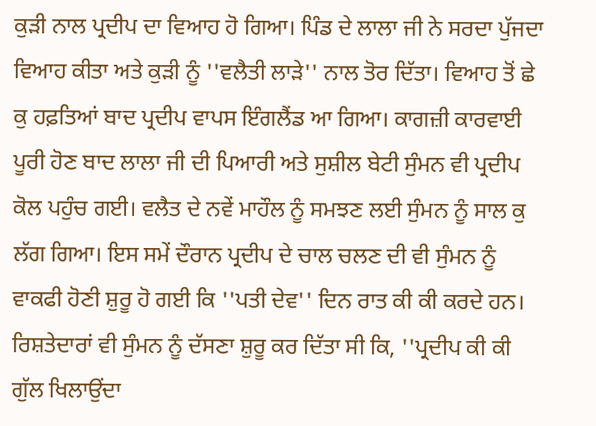ਕੁੜੀ ਨਾਲ ਪ੍ਰਦੀਪ ਦਾ ਵਿਆਹ ਹੋ ਗਿਆ। ਪਿੰਡ ਦੇ ਲਾਲਾ ਜੀ ਨੇ ਸਰਦਾ ਪੁੱਜਦਾ ਵਿਆਹ ਕੀਤਾ ਅਤੇ ਕੁੜੀ ਨੂੰ ''ਵਲੈਤੀ ਲਾੜੇ'' ਨਾਲ ਤੋਰ ਦਿੱਤਾ। ਵਿਆਹ ਤੋਂ ਛੇ ਕੁ ਹਫ਼ਤਿਆਂ ਬਾਦ ਪ੍ਰਦੀਪ ਵਾਪਸ ਇੰਗਲੈਂਡ ਆ ਗਿਆ। ਕਾਗਜ਼ੀ ਕਾਰਵਾਈ ਪੂਰੀ ਹੋਣ ਬਾਦ ਲਾਲਾ ਜੀ ਦੀ ਪਿਆਰੀ ਅਤੇ ਸੁਸ਼ੀਲ ਬੇਟੀ ਸੁੰਮਨ ਵੀ ਪ੍ਰਦੀਪ ਕੋਲ ਪਹੁੰਚ ਗਈ। ਵਲੈਤ ਦੇ ਨਵੇਂ ਮਾਹੌਲ ਨੂੰ ਸਮਝਣ ਲਈ ਸੁੰਮਨ ਨੂੰ ਸਾਲ ਕੁ ਲੱਗ ਗਿਆ। ਇਸ ਸਮੇਂ ਦੌਰਾਨ ਪ੍ਰਦੀਪ ਦੇ ਚਾਲ ਚਲਣ ਦੀ ਵੀ ਸੁੰਮਨ ਨੂੰ ਵਾਕਫੀ ਹੋਣੀ ਸ਼ੁਰੂ ਹੋ ਗਈ ਕਿ ''ਪਤੀ ਦੇਵ'' ਦਿਨ ਰਾਤ ਕੀ ਕੀ ਕਰਦੇ ਹਨ। ਰਿਸ਼ਤੇਦਾਰਾਂ ਵੀ ਸੁੰਮਨ ਨੂੰ ਦੱਸਣਾ ਸ਼ੁਰੂ ਕਰ ਦਿੱਤਾ ਸੀ ਕਿ, ''ਪ੍ਰਦੀਪ ਕੀ ਕੀ ਗੁੱਲ ਖਿਲਾਉਂਦਾ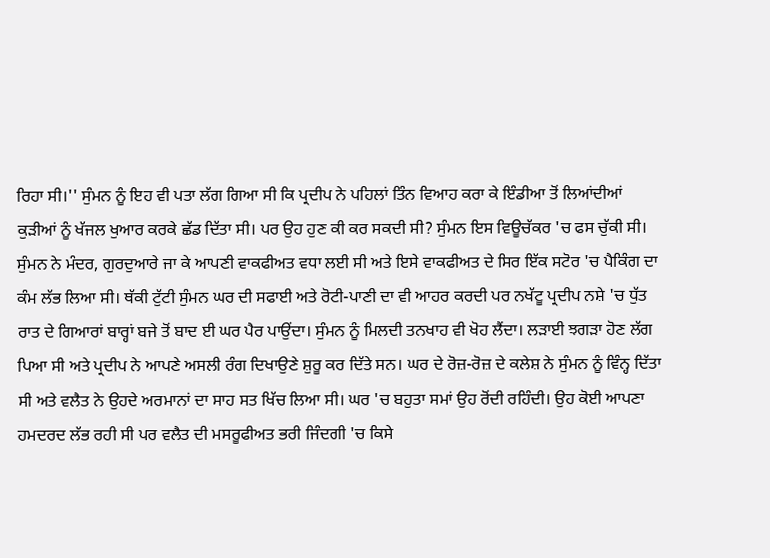ਰਿਹਾ ਸੀ।'' ਸੁੰਮਨ ਨੂੰ ਇਹ ਵੀ ਪਤਾ ਲੱਗ ਗਿਆ ਸੀ ਕਿ ਪ੍ਰਦੀਪ ਨੇ ਪਹਿਲਾਂ ਤਿੰਨ ਵਿਆਹ ਕਰਾ ਕੇ ਇੰਡੀਆ ਤੋਂ ਲਿਆਂਦੀਆਂ ਕੁੜੀਆਂ ਨੂੰ ਖੱਜਲ ਖੁਆਰ ਕਰਕੇ ਛੱਡ ਦਿੱਤਾ ਸੀ। ਪਰ ਉਹ ਹੁਣ ਕੀ ਕਰ ਸਕਦੀ ਸੀ? ਸੁੰਮਨ ਇਸ ਵਿਊਚੱਕਰ 'ਚ ਫਸ ਚੁੱਕੀ ਸੀ।
ਸੁੰਮਨ ਨੇ ਮੰਦਰ, ਗੁਰਦੁਆਰੇ ਜਾ ਕੇ ਆਪਣੀ ਵਾਕਫੀਅਤ ਵਧਾ ਲਈ ਸੀ ਅਤੇ ਇਸੇ ਵਾਕਫੀਅਤ ਦੇ ਸਿਰ ਇੱਕ ਸਟੋਰ 'ਚ ਪੈਕਿੰਗ ਦਾ ਕੰਮ ਲੱਭ ਲਿਆ ਸੀ। ਥੱਕੀ ਟੁੱਟੀ ਸੁੰਮਨ ਘਰ ਦੀ ਸਫਾਈ ਅਤੇ ਰੋਟੀ-ਪਾਣੀ ਦਾ ਵੀ ਆਹਰ ਕਰਦੀ ਪਰ ਨਖੱਟੂ ਪ੍ਰਦੀਪ ਨਸ਼ੇ 'ਚ ਧੁੱਤ ਰਾਤ ਦੇ ਗਿਆਰਾਂ ਬਾਰ੍ਹਾਂ ਬਜੇ ਤੋਂ ਬਾਦ ਈ ਘਰ ਪੈਰ ਪਾਉਂਦਾ। ਸੁੰਮਨ ਨੂੰ ਮਿਲਦੀ ਤਨਖਾਹ ਵੀ ਖੋਹ ਲੈਂਦਾ। ਲੜਾਈ ਝਗੜਾ ਹੋਣ ਲੱਗ ਪਿਆ ਸੀ ਅਤੇ ਪ੍ਰਦੀਪ ਨੇ ਆਪਣੇ ਅਸਲੀ ਰੰਗ ਦਿਖਾਉਣੇ ਸ਼ੁਰੂ ਕਰ ਦਿੱਤੇ ਸਨ। ਘਰ ਦੇ ਰੋਜ਼-ਰੋਜ਼ ਦੇ ਕਲੇਸ਼ ਨੇ ਸੁੰਮਨ ਨੂੰ ਵਿੰਨ੍ਹ ਦਿੱਤਾ ਸੀ ਅਤੇ ਵਲੈਤ ਨੇ ਉਹਦੇ ਅਰਮਾਨਾਂ ਦਾ ਸਾਹ ਸਤ ਖਿੱਚ ਲਿਆ ਸੀ। ਘਰ 'ਚ ਬਹੁਤਾ ਸਮਾਂ ਉਹ ਰੋਂਦੀ ਰਹਿੰਦੀ। ਉਹ ਕੋਈ ਆਪਣਾ ਹਮਦਰਦ ਲੱਭ ਰਹੀ ਸੀ ਪਰ ਵਲੈਤ ਦੀ ਮਸਰੂਫੀਅਤ ਭਰੀ ਜਿੰਦਗੀ 'ਚ ਕਿਸੇ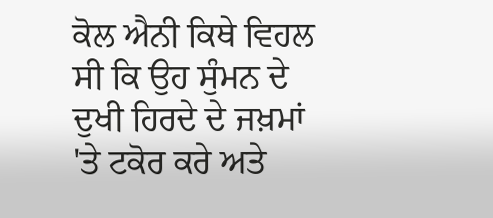ਕੋਲ ਐਨੀ ਕਿਥੇ ਵਿਹਲ ਸੀ ਕਿ ਉਹ ਸੁੰਮਨ ਦੇ ਦੁਖੀ ਹਿਰਦੇ ਦੇ ਜਖ਼ਮਾਂ 'ਤੇ ਟਕੋਰ ਕਰੇ ਅਤੇ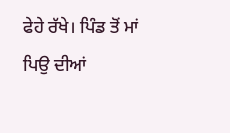ਫੇਹੇ ਰੱਖੇ। ਪਿੰਡ ਤੋਂ ਮਾਂ ਪਿਉ ਦੀਆਂ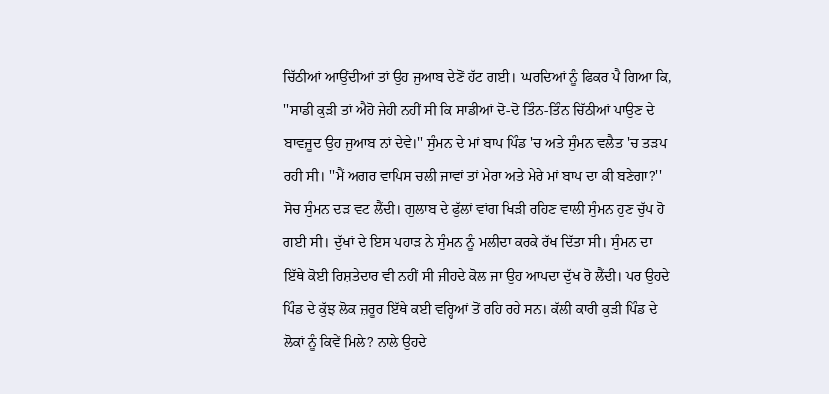ਚਿੱਠੀਆਂ ਆਉਂਦੀਆਂ ਤਾਂ ਉਹ ਜੁਆਬ ਦੇਣੋਂ ਹੱਟ ਗਈ। ਘਰਦਿਆਂ ਨੂੰ ਫਿਕਰ ਪੈ ਗਿਆ ਕਿ, ''ਸਾਡੀ ਕੁੜੀ ਤਾਂ ਐਹੋ ਜੇਹੀ ਨਹੀਂ ਸੀ ਕਿ ਸਾਡੀਆਂ ਦੋ-ਦੋ ਤਿੰਨ-ਤਿੰਨ ਚਿੱਠੀਆਂ ਪਾਉਣ ਦੇ ਬਾਵਜੂਦ ਉਹ ਜੁਆਬ ਨਾਂ ਦੇਵੇ।'' ਸੁੰਮਨ ਦੇ ਮਾਂ ਬਾਪ ਪਿੰਡ 'ਚ ਅਤੇ ਸੁੰਮਨ ਵਲੈਤ 'ਚ ਤੜਪ ਰਹੀ ਸੀ। ''ਮੈਂ ਅਗਰ ਵਾਪਿਸ ਚਲੀ ਜਾਵਾਂ ਤਾਂ ਮੇਰਾ ਅਤੇ ਮੇਰੇ ਮਾਂ ਬਾਪ ਦਾ ਕੀ ਬਣੇਗਾ?'' ਸੋਚ ਸੁੰਮਨ ਦੜ ਵਟ ਲੈਂਦੀ। ਗੁਲਾਬ ਦੇ ਫੁੱਲਾਂ ਵਾਂਗ ਖਿੜੀ ਰਹਿਣ ਵਾਲੀ ਸੁੰਮਨ ਹੁਣ ਚੁੱਪ ਹੋ ਗਈ ਸੀ। ਦੁੱਖਾਂ ਦੇ ਇਸ ਪਹਾੜ ਨੇ ਸੁੰਮਨ ਨੂੰ ਮਲੀਦਾ ਕਰਕੇ ਰੱਖ ਦਿੱਤਾ ਸੀ। ਸੁੰਮਨ ਦਾ ਇੱਥੇ ਕੋਈ ਰਿਸ਼ਤੇਦਾਰ ਵੀ ਨਹੀਂ ਸੀ ਜੀਹਦੇ ਕੋਲ ਜਾ ਉਹ ਆਪਦਾ ਦੁੱਖ ਰੋ ਲੈਂਦੀ। ਪਰ ਉਹਦੇ ਪਿੰਡ ਦੇ ਕੁੱਝ ਲੋਕ ਜ਼ਰੂਰ ਇੱਥੇ ਕਈ ਵਰ੍ਹਿਆਂ ਤੋਂ ਰਹਿ ਰਹੇ ਸਨ। ਕੱਲੀ ਕਾਰੀ ਕੁੜੀ ਪਿੰਡ ਦੇ ਲੋਕਾਂ ਨੂੰ ਕਿਵੇਂ ਮਿਲੇ? ਨਾਲੇ ਉਹਦੇ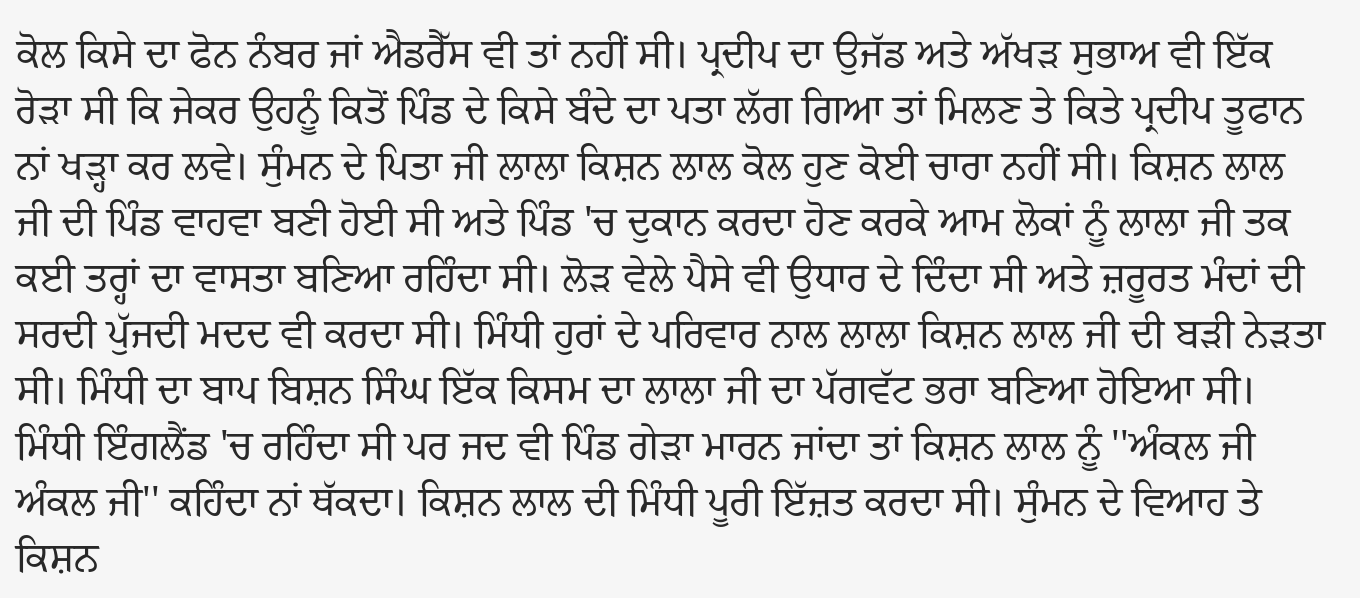ਕੋਲ ਕਿਸੇ ਦਾ ਫੋਨ ਨੰਬਰ ਜਾਂ ਐਡਰੈੱਸ ਵੀ ਤਾਂ ਨਹੀਂ ਸੀ। ਪ੍ਰਦੀਪ ਦਾ ਉਜੱਡ ਅਤੇ ਅੱਖੜ ਸੁਭਾਅ ਵੀ ਇੱਕ ਰੋੜਾ ਸੀ ਕਿ ਜੇਕਰ ਉਹਨੂੰ ਕਿਤੋਂ ਪਿੰਡ ਦੇ ਕਿਸੇ ਬੰਦੇ ਦਾ ਪਤਾ ਲੱਗ ਗਿਆ ਤਾਂ ਮਿਲਣ ਤੇ ਕਿਤੇ ਪ੍ਰਦੀਪ ਤੂਫਾਨ ਨਾਂ ਖੜ੍ਹਾ ਕਰ ਲਵੇ। ਸੁੰਮਨ ਦੇ ਪਿਤਾ ਜੀ ਲਾਲਾ ਕਿਸ਼ਨ ਲਾਲ ਕੋਲ ਹੁਣ ਕੋਈ ਚਾਰਾ ਨਹੀਂ ਸੀ। ਕਿਸ਼ਨ ਲਾਲ ਜੀ ਦੀ ਪਿੰਡ ਵਾਹਵਾ ਬਣੀ ਹੋਈ ਸੀ ਅਤੇ ਪਿੰਡ 'ਚ ਦੁਕਾਨ ਕਰਦਾ ਹੋਣ ਕਰਕੇ ਆਮ ਲੋਕਾਂ ਨੂੰ ਲਾਲਾ ਜੀ ਤਕ ਕਈ ਤਰ੍ਹਾਂ ਦਾ ਵਾਸਤਾ ਬਣਿਆ ਰਹਿੰਦਾ ਸੀ। ਲੋੜ ਵੇਲੇ ਪੈਸੇ ਵੀ ਉਧਾਰ ਦੇ ਦਿੰਦਾ ਸੀ ਅਤੇ ਜ਼ਰੂਰਤ ਮੰਦਾਂ ਦੀ ਸਰਦੀ ਪੁੱਜਦੀ ਮਦਦ ਵੀ ਕਰਦਾ ਸੀ। ਮਿੰਧੀ ਹੁਰਾਂ ਦੇ ਪਰਿਵਾਰ ਨਾਲ ਲਾਲਾ ਕਿਸ਼ਨ ਲਾਲ ਜੀ ਦੀ ਬੜੀ ਨੇੜਤਾ ਸੀ। ਮਿੰਧੀ ਦਾ ਬਾਪ ਬਿਸ਼ਨ ਸਿੰਘ ਇੱਕ ਕਿਸਮ ਦਾ ਲਾਲਾ ਜੀ ਦਾ ਪੱਗਵੱਟ ਭਰਾ ਬਣਿਆ ਹੋਇਆ ਸੀ। ਮਿੰਧੀ ਇੰਗਲੈਂਡ 'ਚ ਰਹਿੰਦਾ ਸੀ ਪਰ ਜਦ ਵੀ ਪਿੰਡ ਗੇੜਾ ਮਾਰਨ ਜਾਂਦਾ ਤਾਂ ਕਿਸ਼ਨ ਲਾਲ ਨੂੰ ''ਅੰਕਲ ਜੀ ਅੰਕਲ ਜੀ'' ਕਹਿੰਦਾ ਨਾਂ ਥੱਕਦਾ। ਕਿਸ਼ਨ ਲਾਲ ਦੀ ਮਿੰਧੀ ਪੂਰੀ ਇੱਜ਼ਤ ਕਰਦਾ ਸੀ। ਸੁੰਮਨ ਦੇ ਵਿਆਹ ਤੇ ਕਿਸ਼ਨ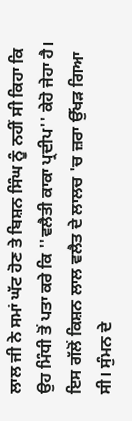ਲਾਲ ਜੀ ਨੇ ਸਮਾਂ ਘੱਟ ਹੋਣ ਤੇ ਬਿਸ਼ਨ ਸਿੰਘ ਨੂੰ ਨਹੀਂ ਸੀ ਕਿਹਾ ਕਿ ਉਹ ਮਿੰਧੀ ਤੋਂ ਪਤਾ ਕਰੇ ਕਿ ''ਵਲੈਤੀ ਕਾਕਾ ਪ੍ਰਦੀਪ'' ਕੇਹੋ ਜੇਹਾ ਹੈ। ਇਸ ਗੱਲੋਂ ਕਿਸ਼ਨ ਲਾਲ ਵਲੈਤ ਦੇ ਲਾਲਚ 'ਚ ਜ਼ਰਾ ਉੱਖੜ ਗਿਆ ਸੀ। ਸੁੰਮਨ ਦੇ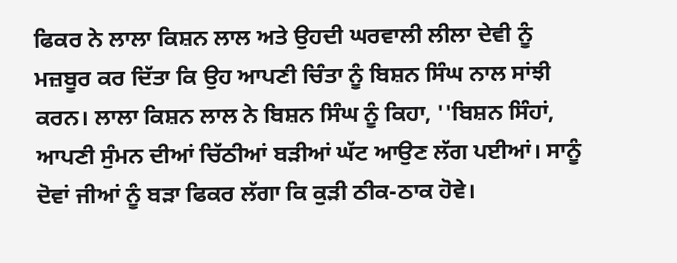ਫਿਕਰ ਨੇ ਲਾਲਾ ਕਿਸ਼ਨ ਲਾਲ ਅਤੇ ਉਹਦੀ ਘਰਵਾਲੀ ਲੀਲਾ ਦੇਵੀ ਨੂੰ ਮਜ਼ਬੂਰ ਕਰ ਦਿੱਤਾ ਕਿ ਉਹ ਆਪਣੀ ਚਿੰਤਾ ਨੂੰ ਬਿਸ਼ਨ ਸਿੰਘ ਨਾਲ ਸਾਂਝੀ ਕਰਨ। ਲਾਲਾ ਕਿਸ਼ਨ ਲਾਲ ਨੇ ਬਿਸ਼ਨ ਸਿੰਘ ਨੂੰ ਕਿਹਾ, ''ਬਿਸ਼ਨ ਸਿੰਹਾਂ, ਆਪਣੀ ਸੁੰਮਨ ਦੀਆਂ ਚਿੱਠੀਆਂ ਬੜੀਆਂ ਘੱਟ ਆਉਣ ਲੱਗ ਪਈਆਂ। ਸਾਨੂੰ ਦੋਵਾਂ ਜੀਆਂ ਨੂੰ ਬੜਾ ਫਿਕਰ ਲੱਗਾ ਕਿ ਕੁੜੀ ਠੀਕ-ਠਾਕ ਹੋਵੇ।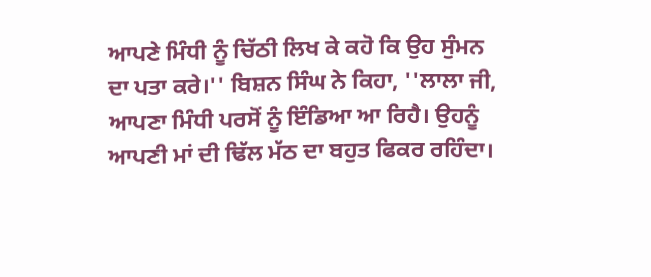ਆਪਣੇ ਮਿੰਧੀ ਨੂੰ ਚਿੱਠੀ ਲਿਖ ਕੇ ਕਹੋ ਕਿ ਉਹ ਸੁੰਮਨ ਦਾ ਪਤਾ ਕਰੇ।'' ਬਿਸ਼ਨ ਸਿੰਘ ਨੇ ਕਿਹਾ, ''ਲਾਲਾ ਜੀ, ਆਪਣਾ ਮਿੰਧੀ ਪਰਸੋਂ ਨੂੰ ਇੰਡਿਆ ਆ ਰਿਹੈ। ਉਹਨੂੰ ਆਪਣੀ ਮਾਂ ਦੀ ਢਿੱਲ ਮੱਠ ਦਾ ਬਹੁਤ ਫਿਕਰ ਰਹਿੰਦਾ।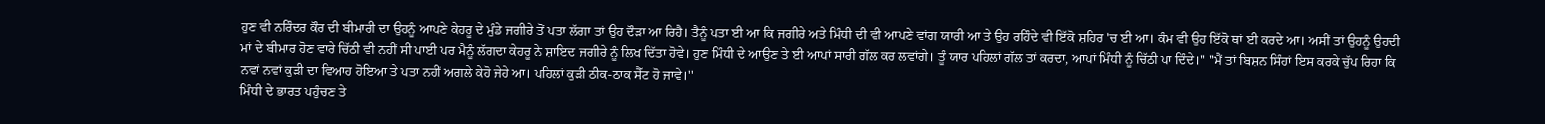ਹੁਣ ਵੀ ਨਰਿੰਦਰ ਕੌਰ ਦੀ ਬੀਮਾਰੀ ਦਾ ਉਹਨੂੰ ਆਪਣੇ ਕੇਹਰੂ ਦੇ ਮੁੰਡੇ ਜਗੀਰੇ ਤੋਂ ਪਤਾ ਲੱਗਾ ਤਾਂ ਉਹ ਦੌੜਾ ਆ ਰਿਹੈ। ਤੈਨੂੰ ਪਤਾ ਈ ਆ ਕਿ ਜਗੀਰੇ ਅਤੇ ਮਿੰਧੀ ਦੀ ਵੀ ਆਪਣੇ ਵਾਂਗ ਯਾਰੀ ਆ ਤੇ ਉਹ ਰਹਿੰਦੇ ਵੀ ਇੱਕੋ ਸ਼ਹਿਰ 'ਚ ਈ ਆ। ਕੰਮ ਵੀ ਉਹ ਇੱਕੋ ਥਾਂ ਈ ਕਰਦੇ ਆ। ਅਸੀਂ ਤਾਂ ਉਹਨੂੰ ਉਹਦੀ ਮਾਂ ਦੇ ਬੀਮਾਰ ਹੋਣ ਵਾਰੇ ਚਿੱਠੀ ਵੀ ਨਹੀਂ ਸੀ ਪਾਈ ਪਰ ਮੈਨੂੰ ਲੱਗਦਾ ਕੇਹਰੂ ਨੇ ਸ਼ਾਇਦ ਜਗੀਰੇ ਨੂੰ ਲਿਖ ਦਿੱਤਾ ਹੋਵੇ। ਹੁਣ ਮਿੰਧੀ ਦੇ ਆਉਣ ਤੇ ਈ ਆਪਾਂ ਸਾਰੀ ਗੱਲ ਕਰ ਲਵਾਂਗੇ। ਤੂੰ ਯਾਰ ਪਹਿਲਾਂ ਗੱਲ ਤਾਂ ਕਰਦਾ, ਆਪਾਂ ਮਿੰਧੀ ਨੂੰ ਚਿੱਠੀ ਪਾ ਦਿੰਦੇ।'' ''ਮੈਂ ਤਾਂ ਬਿਸ਼ਨ ਸਿੰਹਾਂ ਇਸ ਕਰਕੇ ਚੁੱਪ ਰਿਹਾ ਕਿ ਨਵਾਂ ਨਵਾਂ ਕੁੜੀ ਦਾ ਵਿਆਹ ਹੋਇਆ ਤੇ ਪਤਾ ਨਹੀਂ ਅਗਲੇ ਕੇਹੋ ਜੇਹੇ ਆ। ਪਹਿਲਾਂ ਕੁੜੀ ਠੀਕ-ਠਾਕ ਸੈੱਟ ਹੋ ਜਾਵੇ।''
ਮਿੰਧੀ ਦੇ ਭਾਰਤ ਪਹੁੰਚਣ ਤੇ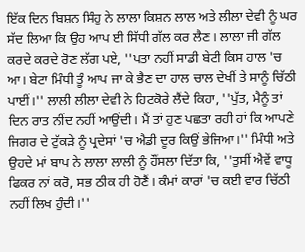ਇੱਕ ਦਿਨ ਬਿਸ਼ਨ ਸਿੰਹੁ ਨੇ ਲਾਲਾ ਕਿਸ਼ਨ ਲਾਲ ਅਤੇ ਲੀਲਾ ਦੇਵੀ ਨੂੰ ਘਰ ਸੱਦ ਲਿਆ ਕਿ ਉਹ ਆਪ ਈ ਸਿੱਧੀ ਗੱਲ ਕਰ ਲੈਣ। ਲਾਲਾ ਜੀ ਗੱਲ ਕਰਦੇ ਕਰਦੇ ਰੋਣ ਲੱਗ ਪਏ, ''ਪਤਾ ਨਹੀਂ ਸਾਡੀ ਬੇਟੀ ਕਿਸ ਹਾਲ 'ਚ ਆ। ਬੇਟਾ ਮਿੰਧੀ ਤੂੰ ਆਪ ਜਾ ਕੇ ਭੈਣ ਦਾ ਹਾਲ ਚਾਲ ਦੇਖੀਂ ਤੇ ਸਾਨੂੰ ਚਿੱਠੀ ਪਾਈਂ।'' ਲਾਲੀ ਲੀਲਾ ਦੇਵੀ ਨੇ ਹਿਟਕੋਰੇ ਲੈਂਦੇ ਕਿਹਾ, ''ਪੁੱਤ, ਮੈਨੂੰ ਤਾਂ ਦਿਨ ਰਾਤ ਨੀਂਦ ਨਹੀਂ ਆਉਂਦੀ। ਮੈਂ ਤਾਂ ਹੁਣ ਪਛਤਾ ਰਹੀ ਹਾਂ ਕਿ ਆਪਣੇ ਜਿਗਰ ਦੇ ਟੁੱਕੜੇ ਨੂੰ ਪ੍ਰਦੇਸਾਂ 'ਚ ਐਡੀ ਦੂਰ ਕਿਉਂ ਭੇਜਿਆ।'' ਮਿੰਧੀ ਅਤੇ ਉਹਦੇ ਮਾਂ ਬਾਪ ਨੇ ਲਾਲਾ ਲਾਲੀ ਨੂੰ ਹੌਂਸਲਾ ਦਿੱਤਾ ਕਿ, ''ਤੁਸੀਂ ਐਵੇਂ ਵਾਧੂ ਫਿਕਰ ਨਾਂ ਕਰੋ, ਸਭ ਠੀਕ ਹੀ ਹੋਣੈਂ। ਕੰਮਾਂ ਕਾਰਾਂ 'ਚ ਕਈ ਵਾਰ ਚਿੱਠੀ ਨਹੀਂ ਲਿਖ ਹੁੰਦੀ।''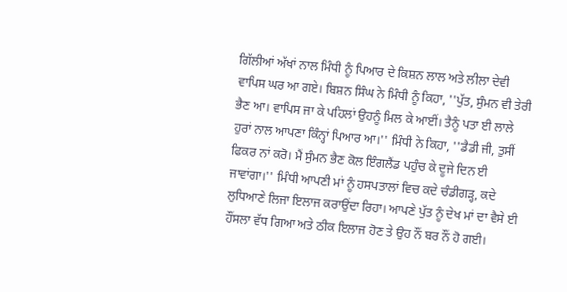ਗਿੱਲੀਆਂ ਅੱਖਾਂ ਨਾਲ ਮਿੰਧੀ ਨੂੰ ਪਿਆਰ ਦੇ ਕਿਸ਼ਨ ਲਾਲ ਅਤੇ ਲੀਲਾ ਦੇਵੀ ਵਾਪਿਸ ਘਰ ਆ ਗਏ। ਬਿਸ਼ਨ ਸਿੰਘ ਨੇ ਮਿੰਧੀ ਨੂੰ ਕਿਹਾ, ''ਪੁੱਤ, ਸੁੰਮਨ ਵੀ ਤੇਰੀ ਭੈਣ ਆ। ਵਾਪਿਸ ਜਾ ਕੇ ਪਹਿਲਾਂ ਉਹਨੂੰ ਮਿਲ ਕੇ ਆਈਂ। ਤੈਨੂੰ ਪਤਾ ਈ ਲਾਲੇ ਹੁਰਾਂ ਨਾਲ ਆਪਣਾ ਕਿੰਨ੍ਹਾਂ ਪਿਆਰ ਆ।'' ਮਿੰਧੀ ਨੇ ਕਿਹਾ, ''ਡੈਡੀ ਜੀ, ਤੁਸੀਂ ਫਿਕਰ ਨਾਂ ਕਰੋ। ਮੈਂ ਸੁੰਮਨ ਭੈਣ ਕੋਲ ਇੰਗਲੈਂਡ ਪਹੁੰਚ ਕੇ ਦੂਜੇ ਦਿਨ ਈ ਜਾਵਾਂਗਾ।'' ਮਿੰਧੀ ਆਪਣੀ ਮਾਂ ਨੂੰ ਹਸਪਤਾਲਾਂ ਵਿਚ ਕਦੇ ਚੰਡੀਗੜ੍ਹ, ਕਦੇ ਲੁਧਿਆਣੇ ਲਿਜਾ ਇਲਾਜ ਕਰਾਉਂਦਾ ਰਿਹਾ। ਆਪਣੇ ਪੁੱਤ ਨੂੰ ਦੇਖ ਮਾਂ ਦਾ ਵੈਸੇ ਈ ਹੌਂਸਲਾ ਵੱਧ ਗਿਆ ਅਤੇ ਠੀਕ ਇਲਾਜ ਹੋਣ ਤੇ ਉਹ ਨੌਂ ਬਰ ਨੌਂ ਹੋ ਗਈ।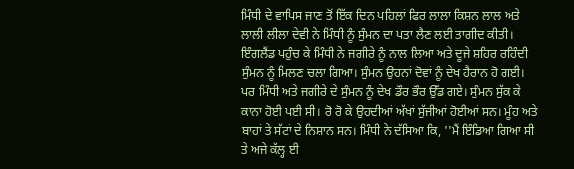ਮਿੰਧੀ ਦੇ ਵਾਪਿਸ ਜਾਣ ਤੋਂ ਇੱਕ ਦਿਨ ਪਹਿਲਾਂ ਫਿਰ ਲਾਲਾ ਕਿਸ਼ਨ ਲਾਲ ਅਤੇ ਲਾਲੀ ਲੀਲਾ ਦੇਵੀ ਨੇ ਮਿੰਧੀ ਨੂੰ ਸੁੰਮਨ ਦਾ ਪਤਾ ਲੈਣ ਲਈ ਤਾਗੀਦ ਕੀਤੀ।
ਇੰਗਲੈਂਡ ਪਹੁੰਚ ਕੇ ਮਿੰਧੀ ਨੇ ਜਗੀਰੇ ਨੂੰ ਨਾਲ ਲਿਆ ਅਤੇ ਦੂਜੇ ਸ਼ਹਿਰ ਰਹਿੰਦੀ ਸੁੰਮਨ ਨੂੰ ਮਿਲਣ ਚਲਾ ਗਿਆ। ਸੁੰਮਨ ਉਹਨਾਂ ਦੋਵਾਂ ਨੂੰ ਦੇਖ ਹੈਰਾਨ ਹੋ ਗਈ। ਪਰ ਮਿੰਧੀ ਅਤੇ ਜਗੀਰੇ ਦੇ ਸੁੰਮਨ ਨੂੰ ਦੇਖ ਡੌਰ ਭੌਰ ਉੱਡ ਗਏ। ਸੁੰਮਨ ਸੁੱਕ ਕੇ ਕਾਨਾ ਹੋਈ ਪਈ ਸੀ। ਰੋ ਰੋ ਕੇ ਉਹਦੀਆਂ ਅੱਖਾਂ ਸੁੱਜੀਆਂ ਹੋਈਆਂ ਸਨ। ਮੂੰਹ ਅਤੇ ਬਾਹਾਂ ਤੇ ਸੱਟਾਂ ਦੇ ਨਿਸ਼ਾਨ ਸਨ। ਮਿੰਧੀ ਨੇ ਦੱਸਿਆ ਕਿ, ''ਮੈਂ ਇੰਡਿਆ ਗਿਆ ਸੀ ਤੇ ਅਜੇ ਕੱਲ੍ਹ ਈ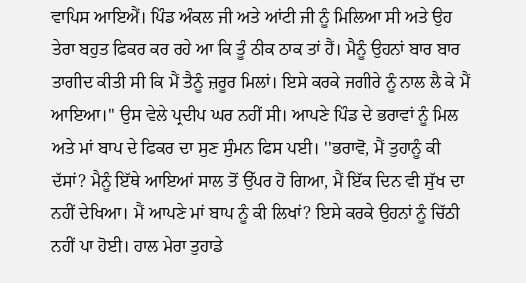ਵਾਪਿਸ ਆਇਐਂ। ਪਿੰਡ ਅੰਕਲ ਜੀ ਅਤੇ ਆਂਟੀ ਜੀ ਨੂੰ ਮਿਲਿਆ ਸੀ ਅਤੇ ਉਹ ਤੇਰਾ ਬਹੁਤ ਫਿਕਰ ਕਰ ਰਹੇ ਆ ਕਿ ਤੂੰ ਠੀਕ ਠਾਕ ਤਾਂ ਹੈਂ। ਮੈਨੂੰ ਉਹਨਾਂ ਬਾਰ ਬਾਰ ਤਾਗੀਦ ਕੀਤੀ ਸੀ ਕਿ ਮੈਂ ਤੈਨੂੰ ਜ਼ਰੂਰ ਮਿਲਾਂ। ਇਸੇ ਕਰਕੇ ਜਗੀਰੇ ਨੂੰ ਨਾਲ ਲੈ ਕੇ ਮੈਂ ਆਇਆ।'' ਉਸ ਵੇਲੇ ਪ੍ਰਦੀਪ ਘਰ ਨਹੀਂ ਸੀ। ਆਪਣੇ ਪਿੰਡ ਦੇ ਭਰਾਵਾਂ ਨੂੰ ਮਿਲ ਅਤੇ ਮਾਂ ਬਾਪ ਦੇ ਫਿਕਰ ਦਾ ਸੁਣ ਸੁੰਮਨ ਫਿਸ ਪਈ। ''ਭਰਾਵੋ, ਮੈਂ ਤੁਹਾਨੂੰ ਕੀ ਦੱਸਾਂ? ਮੈਨੂੰ ਇੱਥੇ ਆਇਆਂ ਸਾਲ ਤੋਂ ਉੱਪਰ ਹੋ ਗਿਆ, ਮੈਂ ਇੱਕ ਦਿਨ ਵੀ ਸੁੱਖ ਦਾ ਨਹੀਂ ਦੇਖਿਆ। ਮੈਂ ਆਪਣੇ ਮਾਂ ਬਾਪ ਨੂੰ ਕੀ ਲਿਖਾਂ? ਇਸੇ ਕਰਕੇ ਉਹਨਾਂ ਨੂੰ ਚਿੱਠੀ ਨਹੀਂ ਪਾ ਹੋਈ। ਹਾਲ ਮੇਰਾ ਤੁਹਾਡੇ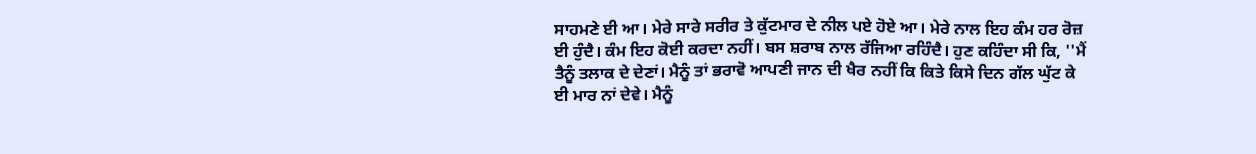ਸਾਹਮਣੇ ਈ ਆ। ਮੇਰੇ ਸਾਰੇ ਸਰੀਰ ਤੇ ਕੁੱਟਮਾਰ ਦੇ ਨੀਲ ਪਏ ਹੋਏ ਆ। ਮੇਰੇ ਨਾਲ ਇਹ ਕੰਮ ਹਰ ਰੋਜ਼ ਈ ਹੁੰਦੈ। ਕੰਮ ਇਹ ਕੋਈ ਕਰਦਾ ਨਹੀਂ। ਬਸ ਸ਼ਰਾਬ ਨਾਲ ਰੱਜਿਆ ਰਹਿੰਦੈ। ਹੁਣ ਕਹਿੰਦਾ ਸੀ ਕਿ, ''ਮੈਂ ਤੈਨੂੰ ਤਲਾਕ ਦੇ ਦੇਣਾਂ। ਮੈਨੂੰ ਤਾਂ ਭਰਾਵੋ ਆਪਣੀ ਜਾਨ ਦੀ ਖੈਰ ਨਹੀਂ ਕਿ ਕਿਤੇ ਕਿਸੇ ਦਿਨ ਗੱਲ ਘੁੱਟ ਕੇ ਈ ਮਾਰ ਨਾਂ ਦੇਵੇ। ਮੈਨੂੰ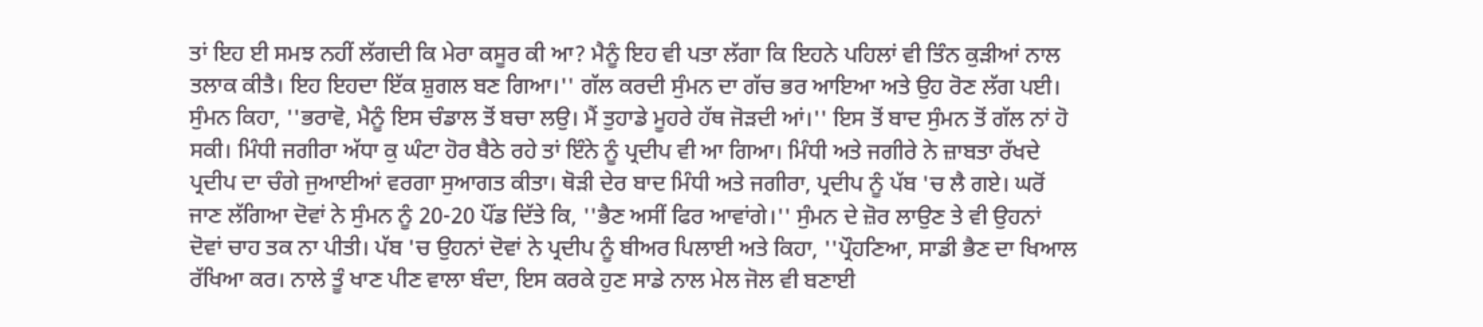ਤਾਂ ਇਹ ਈ ਸਮਝ ਨਹੀਂ ਲੱਗਦੀ ਕਿ ਮੇਰਾ ਕਸੂਰ ਕੀ ਆ? ਮੈਨੂੰ ਇਹ ਵੀ ਪਤਾ ਲੱਗਾ ਕਿ ਇਹਨੇ ਪਹਿਲਾਂ ਵੀ ਤਿੰਨ ਕੁੜੀਆਂ ਨਾਲ ਤਲਾਕ ਕੀਤੈ। ਇਹ ਇਹਦਾ ਇੱਕ ਸ਼ੁਗਲ ਬਣ ਗਿਆ।'' ਗੱਲ ਕਰਦੀ ਸੁੰਮਨ ਦਾ ਗੱਚ ਭਰ ਆਇਆ ਅਤੇ ਉਹ ਰੋਣ ਲੱਗ ਪਈ। ਸੁੰਮਨ ਕਿਹਾ, ''ਭਰਾਵੋ, ਮੈਨੂੰ ਇਸ ਚੰਡਾਲ ਤੋਂ ਬਚਾ ਲਉ। ਮੈਂ ਤੁਹਾਡੇ ਮੂਹਰੇ ਹੱਥ ਜੋੜਦੀ ਆਂ।'' ਇਸ ਤੋਂ ਬਾਦ ਸੁੰਮਨ ਤੋਂ ਗੱਲ ਨਾਂ ਹੋ ਸਕੀ। ਮਿੰਧੀ ਜਗੀਰਾ ਅੱਧਾ ਕੁ ਘੰਟਾ ਹੋਰ ਬੈਠੇ ਰਹੇ ਤਾਂ ਇੰਨੇ ਨੂੰ ਪ੍ਰਦੀਪ ਵੀ ਆ ਗਿਆ। ਮਿੰਧੀ ਅਤੇ ਜਗੀਰੇ ਨੇ ਜ਼ਾਬਤਾ ਰੱਖਦੇ ਪ੍ਰਦੀਪ ਦਾ ਚੰਗੇ ਜੁਆਈਆਂ ਵਰਗਾ ਸੁਆਗਤ ਕੀਤਾ। ਥੋੜੀ ਦੇਰ ਬਾਦ ਮਿੰਧੀ ਅਤੇ ਜਗੀਰਾ, ਪ੍ਰਦੀਪ ਨੂੰ ਪੱਬ 'ਚ ਲੈ ਗਏ। ਘਰੋਂ ਜਾਣ ਲੱਗਿਆ ਦੋਵਾਂ ਨੇ ਸੁੰਮਨ ਨੂੰ 20-20 ਪੌਂਡ ਦਿੱਤੇ ਕਿ, ''ਭੈਣ ਅਸੀਂ ਫਿਰ ਆਵਾਂਗੇ।'' ਸੁੰਮਨ ਦੇ ਜ਼ੋਰ ਲਾਉਣ ਤੇ ਵੀ ਉਹਨਾਂ ਦੋਵਾਂ ਚਾਹ ਤਕ ਨਾ ਪੀਤੀ। ਪੱਬ 'ਚ ਉਹਨਾਂ ਦੋਵਾਂ ਨੇ ਪ੍ਰਦੀਪ ਨੂੰ ਬੀਅਰ ਪਿਲਾਈ ਅਤੇ ਕਿਹਾ, ''ਪ੍ਰੌਹਣਿਆ, ਸਾਡੀ ਭੈਣ ਦਾ ਖਿਆਲ ਰੱਖਿਆ ਕਰ। ਨਾਲੇ ਤੂੰ ਖਾਣ ਪੀਣ ਵਾਲਾ ਬੰਦਾ, ਇਸ ਕਰਕੇ ਹੁਣ ਸਾਡੇ ਨਾਲ ਮੇਲ ਜੋਲ ਵੀ ਬਣਾਈ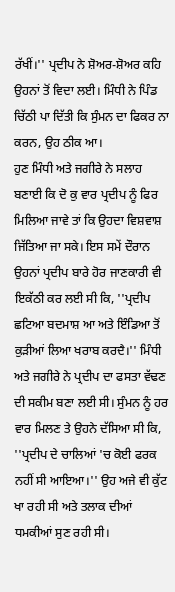ਰੱਖੀਂ।'' ਪ੍ਰਦੀਪ ਨੇ ਸ਼ੋਅਰ-ਸ਼ੋਅਰ ਕਹਿ ਉਹਨਾਂ ਤੋਂ ਵਿਦਾ ਲਈ। ਮਿੰਧੀ ਨੇ ਪਿੰਡ ਚਿੱਠੀ ਪਾ ਦਿੱਤੀ ਕਿ ਸੁੰਮਨ ਦਾ ਫਿਕਰ ਨਾ ਕਰਨ, ਉਹ ਠੀਕ ਆ।
ਹੁਣ ਮਿੰਧੀ ਅਤੇ ਜਗੀਰੇ ਨੇ ਸਲਾਹ ਬਣਾਈ ਕਿ ਦੋ ਕੁ ਵਾਰ ਪ੍ਰਦੀਪ ਨੂੰ ਫਿਰ ਮਿਲਿਆ ਜਾਵੇ ਤਾਂ ਕਿ ਉਹਦਾ ਵਿਸ਼ਵਾਸ਼ ਜਿੱਤਿਆ ਜਾ ਸਕੇ। ਇਸ ਸਮੇਂ ਦੌਰਾਨ ਉਹਨਾਂ ਪ੍ਰਦੀਪ ਬਾਰੇ ਹੋਰ ਜਾਣਕਾਰੀ ਵੀ ਇਕੱਠੀ ਕਰ ਲਈ ਸੀ ਕਿ, ''ਪ੍ਰਦੀਪ ਛਟਿਆ ਬਦਮਾਸ਼ ਆ ਅਤੇ ਇੰਡਿਆ ਤੋਂ ਕੁੜੀਆਂ ਲਿਆ ਖਰਾਬ ਕਰਦੈ।'' ਮਿੰਧੀ ਅਤੇ ਜਗੀਰੇ ਨੇ ਪ੍ਰਦੀਪ ਦਾ ਫਸਤਾ ਵੱਢਣ ਦੀ ਸਕੀਮ ਬਣਾ ਲਈ ਸੀ। ਸੁੰਮਨ ਨੂੰ ਹਰ ਵਾਰ ਮਿਲਣ ਤੇ ਉਹਨੇ ਦੱਸਿਆ ਸੀ ਕਿ, ''ਪ੍ਰਦੀਪ ਦੇ ਚਾਲਿਆਂ 'ਚ ਕੋਈ ਫਰਕ ਨਹੀਂ ਸੀ ਆਇਆ।'' ਉਹ ਅਜੇ ਵੀ ਕੁੱਟ ਖਾ ਰਹੀ ਸੀ ਅਤੇ ਤਲਾਕ ਦੀਆਂ ਧਮਕੀਆਂ ਸੁਣ ਰਹੀ ਸੀ।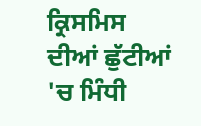ਕ੍ਰਿਸਮਿਸ ਦੀਆਂ ਛੁੱਟੀਆਂ 'ਚ ਮਿੰਧੀ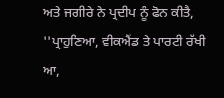ਅਤੇ ਜਗੀਰੇ ਨੇ ਪ੍ਰਦੀਪ ਨੂੰ ਫੋਨ ਕੀਤੈ, ''ਪ੍ਰਾਹੁਣਿਆ, ਵੀਕਐਂਡ ਤੇ ਪਾਰਟੀ ਰੱਖੀ ਆ,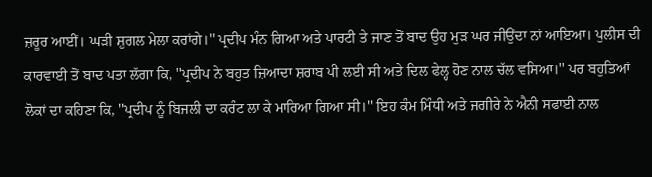ਜ਼ਰੂਰ ਆਈਂ। ਘੜੀ ਸ਼ੁਗਲ ਮੇਲਾ ਕਰਾਂਗੇ।'' ਪ੍ਰਦੀਪ ਮੰਨ ਗਿਆ ਅਤੇ ਪਾਰਟੀ ਤੇ ਜਾਣ ਤੋਂ ਬਾਦ ਉਹ ਮੁੜ ਘਰ ਜੀਉਂਦਾ ਨਾਂ ਆਇਆ। ਪੁਲੀਸ ਦੀ ਕਾਰਵਾਈ ਤੋਂ ਬਾਦ ਪਤਾ ਲੱਗਾ ਕਿ, ''ਪ੍ਰਦੀਪ ਨੇ ਬਹੁਤ ਜ਼ਿਆਦਾ ਸ਼ਰਾਬ ਪੀ ਲਈ ਸੀ ਅਤੇ ਦਿਲ ਫੇਲ੍ਹ ਹੋਣ ਨਾਲ ਚੱਲ ਵਸਿਆ।'' ਪਰ ਬਹੁਤਿਆਂ ਲੋਕਾਂ ਦਾ ਕਹਿਣਾ ਕਿ, ''ਪ੍ਰਦੀਪ ਨੂੰ ਬਿਜਲੀ ਦਾ ਕਰੰਟ ਲਾ ਕੇ ਮਾਰਿਆ ਗਿਆ ਸੀ।'' ਇਹ ਕੰਮ ਮਿੰਧੀ ਅਤੇ ਜਗੀਰੇ ਨੇ ਐਨੀ ਸਫਾਈ ਨਾਲ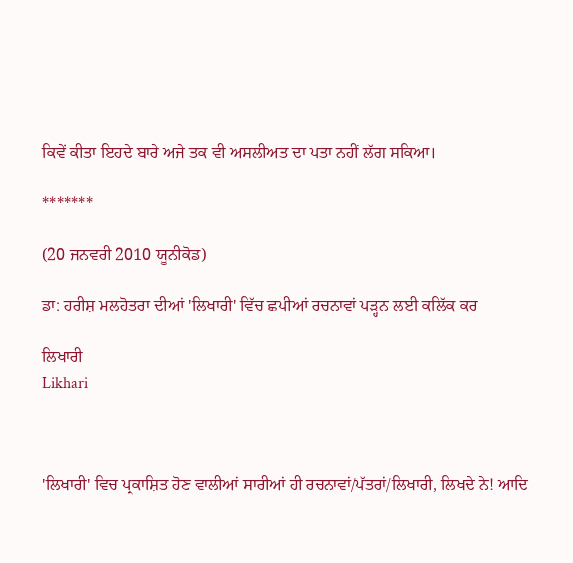ਕਿਵੇਂ ਕੀਤਾ ਇਹਦੇ ਬਾਰੇ ਅਜੇ ਤਕ ਵੀ ਅਸਲੀਅਤ ਦਾ ਪਤਾ ਨਹੀਂ ਲੱਗ ਸਕਿਆ।

*******

(20 ਜਨਵਰੀ 2010 ਯੂਨੀਕੋਡ)

ਡਾ: ਹਰੀਸ਼ ਮਲਹੋਤਰਾ ਦੀਆਂ 'ਲਿਖਾਰੀ' ਵਿੱਚ ਛਪੀਆਂ ਰਚਨਾਵਾਂ ਪੜ੍ਹਨ ਲਈ ਕਲਿੱਕ ਕਰ

ਲਿਖਾਰੀ
Likhari



'ਲਿਖਾਰੀ' ਵਿਚ ਪ੍ਰਕਾਸ਼ਿਤ ਹੋਣ ਵਾਲੀਆਂ ਸਾਰੀਆਂ ਹੀ ਰਚਨਾਵਾਂ/ਪੱਤਰਾਂ/ਲਿਖਾਰੀ, ਲਿਖਦੇ ਨੇ! ਆਦਿ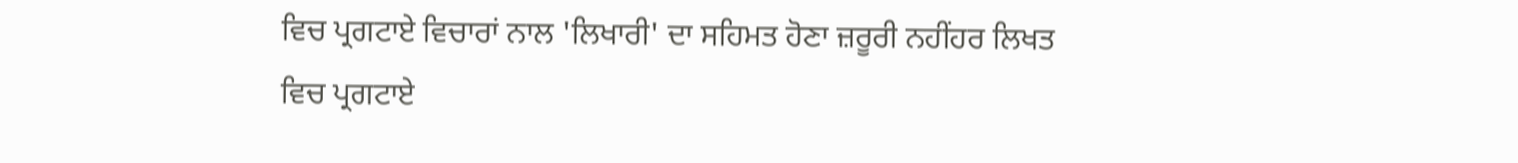ਵਿਚ ਪ੍ਰਗਟਾਏ ਵਿਚਾਰਾਂ ਨਾਲ 'ਲਿਖਾਰੀ' ਦਾ ਸਹਿਮਤ ਹੋਣਾ ਜ਼ਰੂਰੀ ਨਹੀਂਹਰ ਲਿਖਤ ਵਿਚ ਪ੍ਰਗਟਾਏ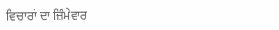ਵਿਚਾਰਾਂ ਦਾ ਜ਼ਿੰਮੇਵਾਰ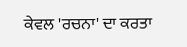ਕੇਵਲ 'ਰਚਨਾ' ਦਾ ਕਰਤਾ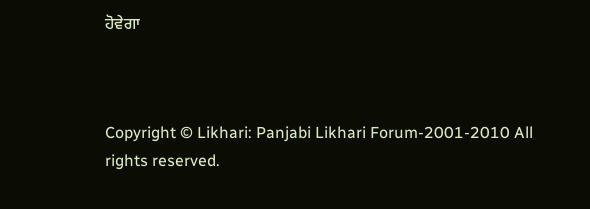ਹੋਵੇਗਾ



Copyright © Likhari: Panjabi Likhari Forum-2001-2010 All rights reserved.